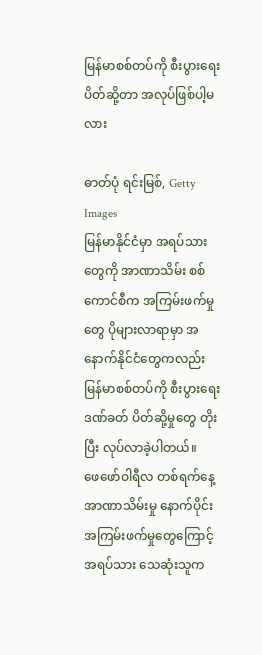မြန်မာစစ်တပ်ကို စီးပွားရေးပိတ်ဆို့တာ အလုပ်ဖြစ်ပါ့မလား

ဓာတ်ပုံ ရင်းမြစ်, Getty Images
မြန်မာနိုင်ငံမှာ အရပ်သားတွေကို အာဏာသိမ်း စစ်ကောင်စီက အကြမ်းဖက်မှုတွေ ပိုများလာရာမှာ အနောက်နိုင်ငံတွေကလည်း မြန်မာစစ်တပ်ကို စီးပွားရေးဒဏ်ခတ် ပိတ်ဆို့မှုတွေ တိုးပြီး လုပ်လာခဲ့ပါတယ်။
ဖေဖော်ဝါရီလ တစ်ရက်နေ့ အာဏာသိမ်းမှု နောက်ပိုင်း အကြမ်းဖက်မှုတွေကြောင့် အရပ်သား သေဆုံးသူက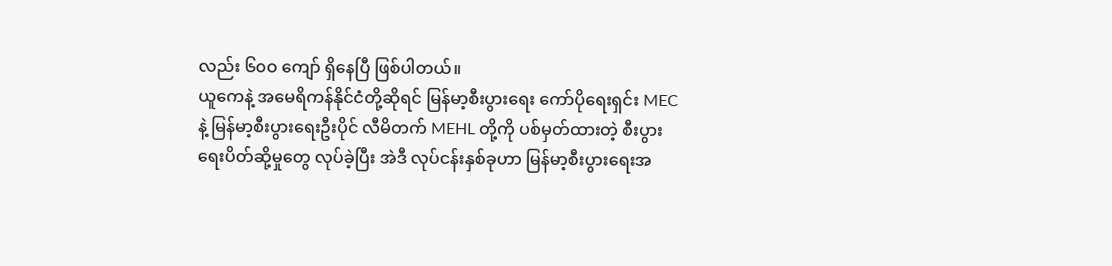လည်း ၆၀ဝ ကျော် ရှိနေပြီ ဖြစ်ပါတယ်။
ယူကေနဲ့ အမေရိကန်နိုင်ငံတို့ဆိုရင် မြန်မာ့စီးပွားရေး ကော်ပိုရေးရှင်း MEC နဲ့ မြန်မာ့စီးပွားရေးဦးပိုင် လီမိတက် MEHL တို့ကို ပစ်မှတ်ထားတဲ့ စီးပွားရေးပိတ်ဆို့မှုတွေ လုပ်ခဲ့ပြီး အဲဒီ လုပ်ငန်းနှစ်ခုဟာ မြန်မာ့စီးပွားရေးအ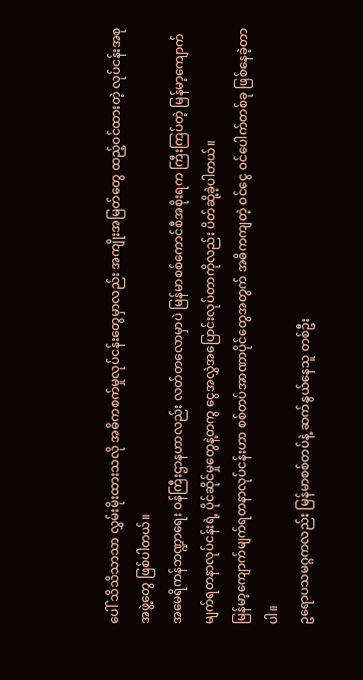ပေါ် သိသိသာသာ လွှမ်းမိုးထားသလို အဓိကစက်မှုလုပ်ငန်းတွေမှာလည်း အကျိုးအမြတ်တွေ ထည့်ဝင်ထားတဲ့ လုပ်ငန်းအစုအဖွဲ့တွေ ဖြစ်ပါတယ်။
အမေရိကန်ဘဏ္ဍာရေး ဝန်ကြီးဌာနဟာလည်း လတ်တလောမှာပဲ မြန်မာစစ်ကောင်စီအစိုးရက ကြီးကြပ်တဲ့ မြန်မာ့ကျောက်မျက်ရတနာလုပ်ငန်းရဲ့ ပိုင်ဆိုင်မှုတွေနဲ့တကွ ငွေအလွှဲအပြောင်းလုပ်တာကိုလည်း ပိတ်ဆို့ခဲ့ပါတယ်။
မြန်မာ့ကျောက်မျက်ရတနာလုပ်ငန်းဟာ စစ်တပ်အာဏာပိုင်တွေအတွက် အဓိကကျတဲ့ ဝင်ငွေ ဝင်ပေါက်တစ်ခု ဖြစ်နေခဲ့တာပါ။
ဥရောပသမဂ္ဂကလည်း မြန်မာစစ်တပ်နဲ့ ဆက်နွယ်နေသူ တစ်ဦး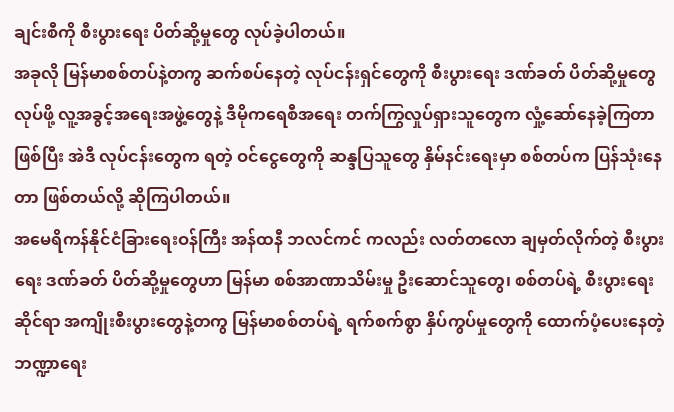ချင်းစီကို စီးပွားရေး ပိတ်ဆို့မှုတွေ လုပ်ခဲ့ပါတယ်။
အခုလို မြန်မာစစ်တပ်နဲ့တကွ ဆက်စပ်နေတဲ့ လုပ်ငန်းရှင်တွေကို စီးပွားရေး ဒဏ်ခတ် ပိတ်ဆို့မှုတွေ လုပ်ဖို့ လူ့အခွင့်အရေးအဖွဲ့တွေနဲ့ ဒီမိုကရေစီအရေး တက်ကြွလှုပ်ရှားသူတွေက လှုံ့ဆော်နေခဲ့ကြတာဖြစ်ပြီး အဲဒီ လုပ်ငန်းတွေက ရတဲ့ ဝင်ငွေတွေကို ဆန္ဒပြသူတွေ နှိမ်နင်းရေးမှာ စစ်တပ်က ပြန်သုံးနေတာ ဖြစ်တယ်လို့ ဆိုကြပါတယ်။
အမေရိကန်နိုင်ငံခြားရေးဝန်ကြီး အန်ထနီ ဘလင်ကင် ကလည်း လတ်တလော ချမှတ်လိုက်တဲ့ စီးပွားရေး ဒဏ်ခတ် ပိတ်ဆို့မှုတွေဟာ မြန်မာ စစ်အာဏာသိမ်းမှု ဦးဆောင်သူတွေ၊ စစ်တပ်ရဲ့ စီးပွားရေးဆိုင်ရာ အကျိုးစီးပွားတွေနဲ့တကွ မြန်မာစစ်တပ်ရဲ့ ရက်စက်စွာ နှိပ်ကွပ်မှုတွေကို ထောက်ပံ့ပေးနေတဲ့ ဘဏ္ဍာရေး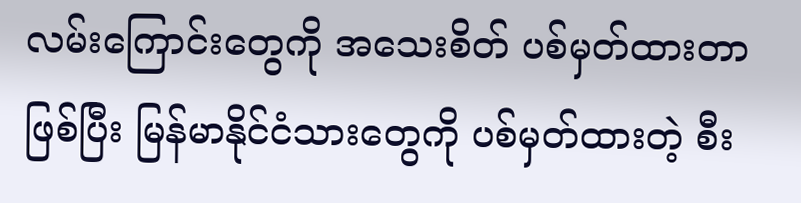လမ်းကြောင်းတွေကို အသေးစိတ် ပစ်မှတ်ထားတာဖြစ်ပြီး မြန်မာနိုင်ငံသားတွေကို ပစ်မှတ်ထားတဲ့ စီး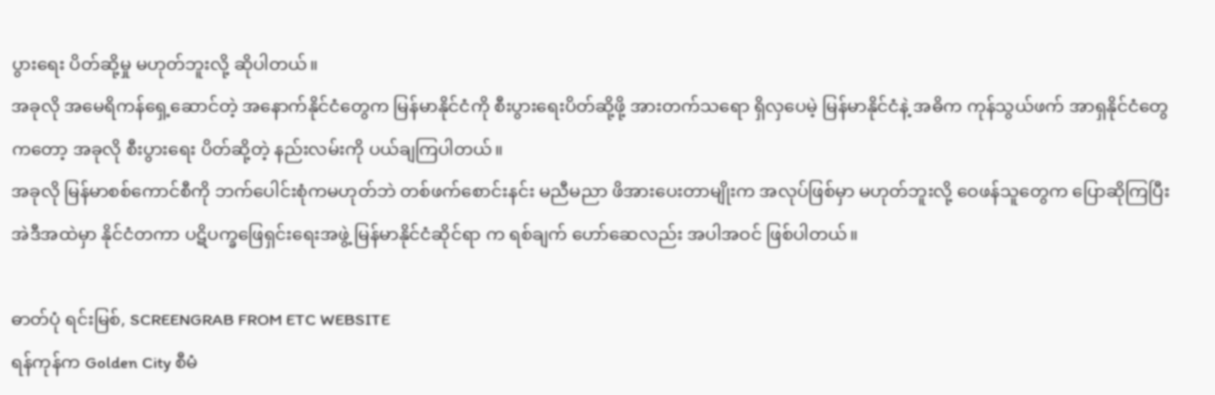ပွားရေး ပိတ်ဆို့မှု မဟုတ်ဘူးလို့ ဆိုပါတယ်။
အခုလို အမေရိကန်ရှေ့ဆောင်တဲ့ အနောက်နိုင်ငံတွေက မြန်မာနိုင်ငံကို စီးပွားရေးပိတ်ဆို့ဖို့ အားတက်သရော ရှိလှပေမဲ့ မြန်မာနိုင်ငံနဲ့ အဓိက ကုန်သွယ်ဖက် အာရှနိုင်ငံတွေကတော့ အခုလို စီးပွားရေး ပိတ်ဆို့တဲ့ နည်းလမ်းကို ပယ်ချကြပါတယ်။
အခုလို မြန်မာစစ်ကောင်စီကို ဘက်ပေါင်းစုံကမဟုတ်ဘဲ တစ်ဖက်စောင်းနင်း မညီမညာ ဖိအားပေးတာမျိုးက အလုပ်ဖြစ်မှာ မဟုတ်ဘူးလို့ ဝေဖန်သူတွေက ပြောဆိုကြပြီး အဲဒီအထဲမှာ နိုင်ငံတကာ ပဋိပက္ခဖြေရှင်းရေးအဖွဲ့ မြန်မာနိုင်ငံဆိုင်ရာ က ရစ်ချက် ဟော်ဆေလည်း အပါအဝင် ဖြစ်ပါတယ်။

ဓာတ်ပုံ ရင်းမြစ်, SCREENGRAB FROM ETC WEBSITE
ရန်ကုန်က Golden City စီမံ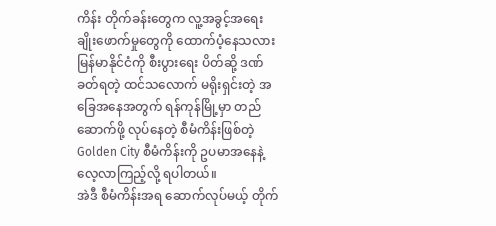ကိန်း တိုက်ခန်းတွေက လူ့အခွင့်အရေး ချိုးဖောက်မှုတွေကို ထောက်ပံ့နေသလား
မြန်မာနိုင်ငံကို စီးပွားရေး ပိတ်ဆို့ ဒဏ်ခတ်ရတဲ့ ထင်သလောက် မရိုးရှင်းတဲ့ အခြေအနေအတွက် ရန်ကုန်မြို့မှာ တည်ဆောက်ဖို့ လုပ်နေတဲ့ စီမံကိန်းဖြစ်တဲ့ Golden City စီမံကိန်းကို ဥပမာအနေနဲ့ လေ့လာကြည့်လို့ ရပါတယ်။
အဲဒီ စီမံကိန်းအရ ဆောက်လုပ်မယ့် တိုက်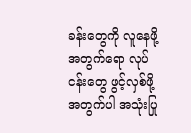ခန်းတွေကို လူနေဖို့အတွက်ရော လုပ်ငန်းတွေ ဖွင့်လှစ်ဖို့အတွက်ပါ အသုံးပြု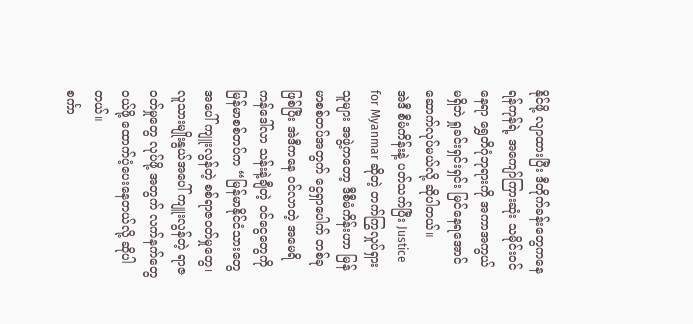နိုင်ဖို့ လျာထားပြီး ဒီတိုက်ခန်းတွေကနေ ရန်ကုန်ရဲ့ အကျော်ကြားဆုံး သမိုင်းဝင်နေရာ ရွှေတိဂုံဘုရားကို အကာအကွယ် မရှိဘဲ ရှုခင်းရှင်းရှင်း မြင်နေရအောင် ဆောက်လုပ်မယ်လို့ ဆိုပါတယ်။
အဲဒီ စီမံကိန်းနဲ့ ပတ်သက်ပြီး Justice for Myanmar ဆိုတဲ့ တက်ကြွလှုပ်ရှားသူများ အဖွဲ့ကတော့ ဒီစီမံကိန်းဟာ မြန်မာစစ်တပ်အတွက် ငွေရှာပေါက် တစ်ခုဖြစ်ပြီး အဲဒီကနေ ဝင်လာတဲ့ အမေရိကန်ဒေါ်လာ သန်းနဲ့ချီတဲ့ ဝင်ငွေတွေကို မြန်မာစစ်တပ်က “မြန်မာနိုင်ငံသားတွေအပေါ် ကျူးလွန်တဲ့ စစ်ရာဇဝတ်မှုတွေ၊ လူသားမျိုးနွယ်အပေါ် ကျူးလွန်တဲ့ ရာဇဝတ်မှုတွေ လုပ်ဖို့ အတွက် လက်နက်တွေ ဝယ်ဖို့ ထောက်ပံ့ပေးနေတယ်လို့ ဆိုပါတယ်။
စင်္ကာ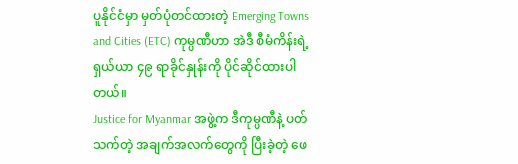ပူနိုင်ငံမှာ မှတ်ပုံတင်ထားတဲ့ Emerging Towns and Cities (ETC) ကုမ္ပဏီဟာ အဲဒီ စီမံကိန်းရဲ့ ရှယ်ယာ ၄၉ ရာခိုင်နှုန်းကို ပိုင်ဆိုင်ထားပါတယ်။
Justice for Myanmar အဖွဲ့က ဒီကုမ္ပဏီနဲ့ ပတ်သက်တဲ့ အချက်အလက်တွေကို ပြီးခဲ့တဲ့ ဖေ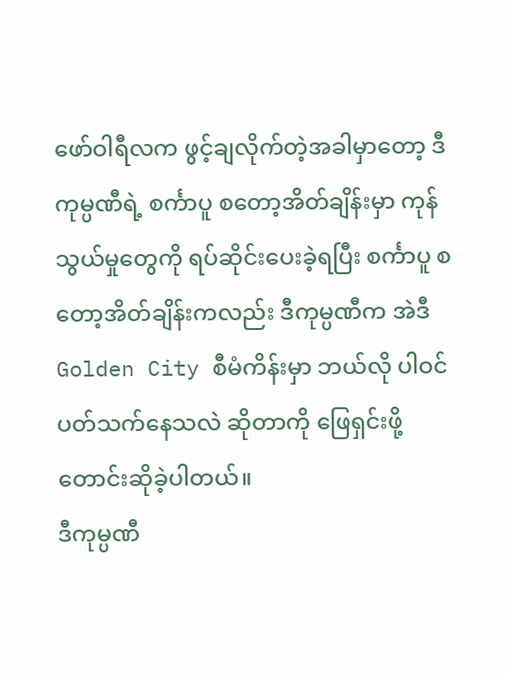ဖော်ဝါရီလက ဖွင့်ချလိုက်တဲ့အခါမှာတော့ ဒီကုမ္ပဏီရဲ့ စင်္ကာပူ စတော့အိတ်ချိန်းမှာ ကုန်သွယ်မှုတွေကို ရပ်ဆိုင်းပေးခဲ့ရပြီး စင်္ကာပူ စတော့အိတ်ချိန်းကလည်း ဒီကုမ္ပဏီက အဲဒီ Golden City စီမံကိန်းမှာ ဘယ်လို ပါဝင်ပတ်သက်နေသလဲ ဆိုတာကို ဖြေရှင်းဖို့ တောင်းဆိုခဲ့ပါတယ်။
ဒီကုမ္ပဏီ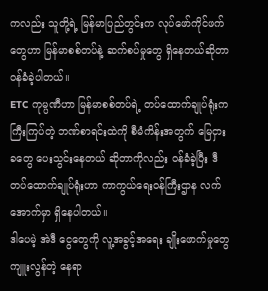ကလည်း သူတို့ရဲ့ မြန်မာပြည်တွင်းက လုပ်ဖော်ကိုင်ဖက်တွေဟာ မြန်မာစစ်တပ်နဲ့ ဆက်စပ်မှုတွေ ရှိနေတယ်ဆိုတာ ဝန်ခံခဲ့ပါတယ်။
ETC ကုမ္ပဏီဟာ မြန်မာစစ်တပ်ရဲ့ တပ်ထောက်ချုပ်ရုံးက ကြီးကြပ်တဲ့ ဘဏ်စာရင်းထဲကို စီမံကိန်းအတွက် မြေငှားခတွေ ပေးသွင်းနေတယ် ဆိုတာကိုလည်း ဝန်ခံခဲ့ပြီး ဒီတပ်ထောက်ချုပ်ရုံးဟာ ကာကွယ်ရေးဝန်ကြီးဌာန လက်အောက်မှာ ရှိနေပါတယ်။
ဒါပေမဲ့ အဲဒီ ငွေတွေကို လူ့အခွင့်အရေး ချိုးဖောက်မှုတွေ ကျူးလွန်တဲ့ နေရာ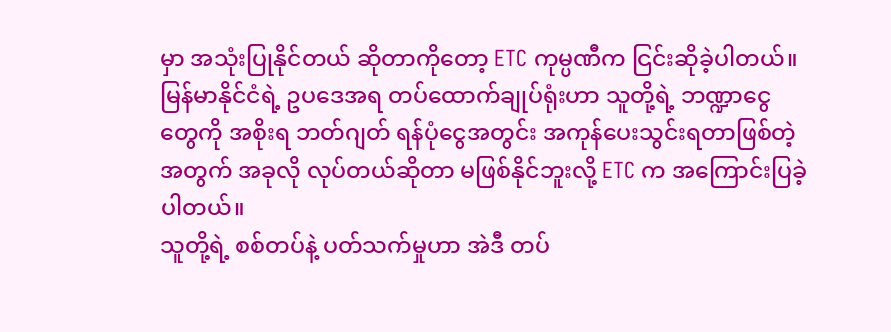မှာ အသုံးပြုနိုင်တယ် ဆိုတာကိုတော့ ETC ကုမ္ပဏီက ငြင်းဆိုခဲ့ပါတယ်။
မြန်မာနိုင်ငံရဲ့ ဥပဒေအရ တပ်ထောက်ချုပ်ရုံးဟာ သူတို့ရဲ့ ဘဏ္ဍာငွေတွေကို အစိုးရ ဘတ်ဂျတ် ရန်ပုံငွေအတွင်း အကုန်ပေးသွင်းရတာဖြစ်တဲ့အတွက် အခုလို လုပ်တယ်ဆိုတာ မဖြစ်နိုင်ဘူးလို့ ETC က အကြောင်းပြခဲ့ပါတယ်။
သူတို့ရဲ့ စစ်တပ်နဲ့ ပတ်သက်မှုဟာ အဲဒီ တပ်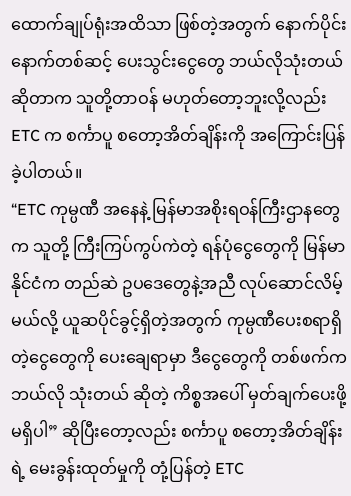ထောက်ချုပ်ရုံးအထိသာ ဖြစ်တဲ့အတွက် နောက်ပိုင်း နောက်တစ်ဆင့် ပေးသွင်းငွေတွေ ဘယ်လိုသုံးတယ် ဆိုတာက သူတို့တာဝန် မဟုတ်တော့ဘူးလို့လည်း ETC က စင်္ကာပူ စတော့အိတ်ချိန်းကို အကြောင်းပြန်ခဲ့ပါတယ်။
“ETC ကုမ္ပဏီ အနေနဲ့ မြန်မာအစိုးရဝန်ကြီးဌာနတွေက သူတို့ ကြီးကြပ်ကွပ်ကဲတဲ့ ရန်ပုံငွေတွေကို မြန်မာနိုင်ငံက တည်ဆဲ ဥပဒေတွေနဲ့အညီ လုပ်ဆောင်လိမ့်မယ်လို့ ယူဆပိုင်ခွင့်ရှိတဲ့အတွက် ကုမ္ပဏီပေးစရာရှိတဲ့ငွေတွေကို ပေးချေရာမှာ ဒီငွေတွေကို တစ်ဖက်က ဘယ်လို သုံးတယ် ဆိုတဲ့ ကိစ္စအပေါ် မှတ်ချက်ပေးဖို့ မရှိပါ” ဆိုပြီးတော့လည်း စင်္ကာပူ စတော့အိတ်ချိန်းရဲ့ မေးခွန်းထုတ်မှုကို တုံ့ပြန်တဲ့ ETC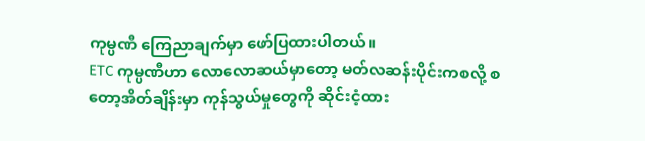ကုမ္ပဏီ ကြေညာချက်မှာ ဖော်ပြထားပါတယ်။
ETC ကုမ္ပဏီဟာ လောလောဆယ်မှာတော့ မတ်လဆန်းပိုင်းကစလို့ စတော့အိတ်ချိန်းမှာ ကုန်သွယ်မှုတွေကို ဆိုင်းငံ့ထား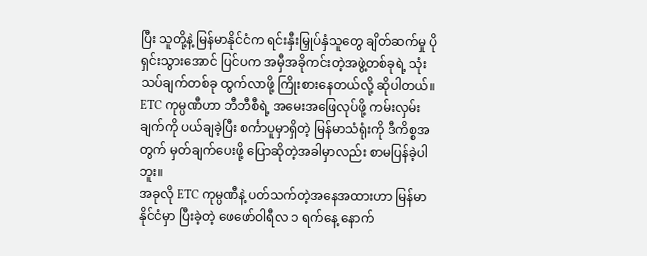ပြီး သူတို့နဲ့ မြန်မာနိုင်ငံက ရင်းနှီးမြှုပ်နှံသူတွေ ချိတ်ဆက်မှု ပိုရှင်းသွားအောင် ပြင်ပက အမှီအခိုကင်းတဲ့အဖွဲ့တစ်ခုရဲ့ သုံးသပ်ချက်တစ်ခု ထွက်လာဖို့ ကြိုးစားနေတယ်လို့ ဆိုပါတယ်။
ETC ကုမ္ပဏီဟာ ဘီဘီစီရဲ့ အမေးအဖြေလုပ်ဖို့ ကမ်းလှမ်းချက်ကို ပယ်ချခဲ့ပြီး စင်္ကာပူမှာရှိတဲ့ မြန်မာသံရုံးကို ဒီကိစ္စအတွက် မှတ်ချက်ပေးဖို့ ပြောဆိုတဲ့အခါမှာလည်း စာမပြန်ခဲ့ပါဘူး။
အခုလို ETC ကုမ္ပဏီနဲ့ ပတ်သက်တဲ့အနေအထားဟာ မြန်မာနိုင်ငံမှာ ပြီးခဲ့တဲ့ ဖေဖော်ဝါရီလ ၁ ရက်နေ့ နောက်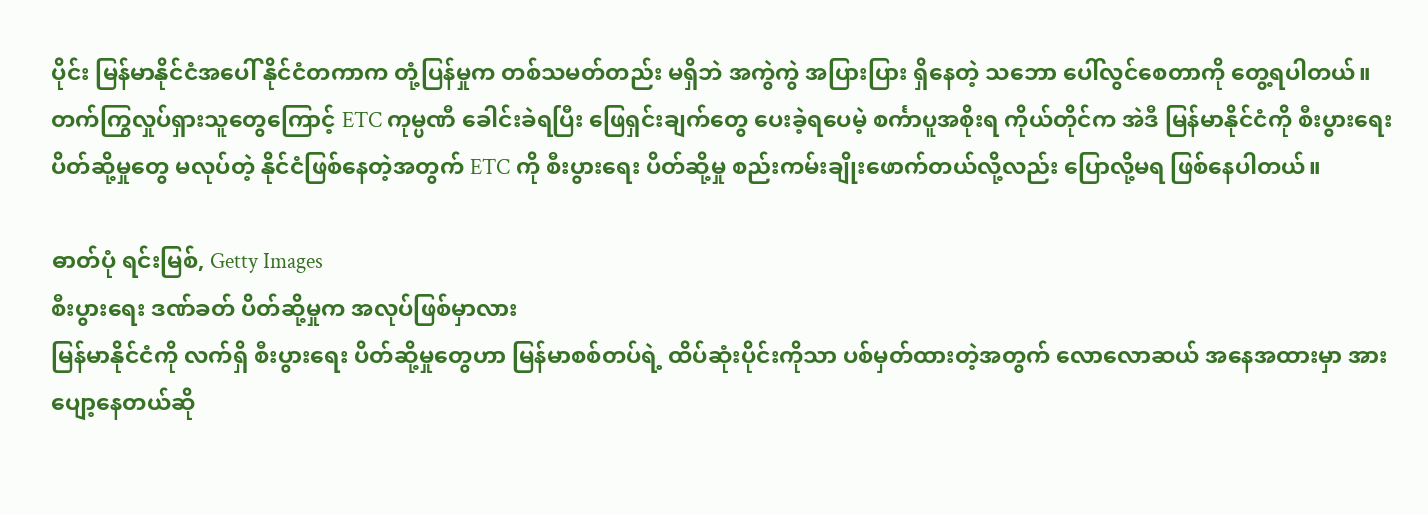ပိုင်း မြန်မာနိုင်ငံအပေါ် နိုင်ငံတကာက တုံ့ပြန်မှုက တစ်သမတ်တည်း မရှိဘဲ အကွဲကွဲ အပြားပြား ရှိနေတဲ့ သဘော ပေါ်လွင်စေတာကို တွေ့ရပါတယ်။
တက်ကြွလှုပ်ရှားသူတွေကြောင့် ETC ကုမ္ပဏီ ခေါင်းခဲရပြီး ဖြေရှင်းချက်တွေ ပေးခဲ့ရပေမဲ့ စင်္ကာပူအစိုးရ ကိုယ်တိုင်က အဲဒီ မြန်မာနိုင်ငံကို စီးပွားရေး ပိတ်ဆို့မှုတွေ မလုပ်တဲ့ နိုင်ငံဖြစ်နေတဲ့အတွက် ETC ကို စီးပွားရေး ပိတ်ဆို့မှု စည်းကမ်းချိုးဖောက်တယ်လို့လည်း ပြောလို့မရ ဖြစ်နေပါတယ်။

ဓာတ်ပုံ ရင်းမြစ်, Getty Images
စီးပွားရေး ဒဏ်ခတ် ပိတ်ဆို့မှုက အလုပ်ဖြစ်မှာလား
မြန်မာနိုင်ငံကို လက်ရှိ စီးပွားရေး ပိတ်ဆို့မှုတွေဟာ မြန်မာစစ်တပ်ရဲ့ ထိပ်ဆုံးပိုင်းကိုသာ ပစ်မှတ်ထားတဲ့အတွက် လောလောဆယ် အနေအထားမှာ အားပျော့နေတယ်ဆို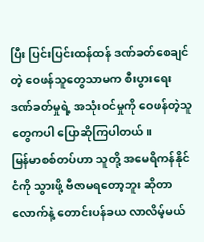ပြီး ပြင်းပြင်းထန်ထန် ဒဏ်ခတ်စေချင်တဲ့ ဝေဖန်သူတွေသာမက စီးပွားရေး ဒဏ်ခတ်မှုရဲ့ အသုံးဝင်မှုကို ဝေဖန်တဲ့သူတွေကပါ ပြောဆိုကြပါတယ်။
မြန်မာစစ်တပ်ဟာ သူတို့ အမေရိကန်နိုင်ငံကို သွားဖို့ ဗီဇာမရတော့ဘူး ဆိုတာလောက်နဲ့ တောင်းပန်ခယ လာလိမ့်မယ်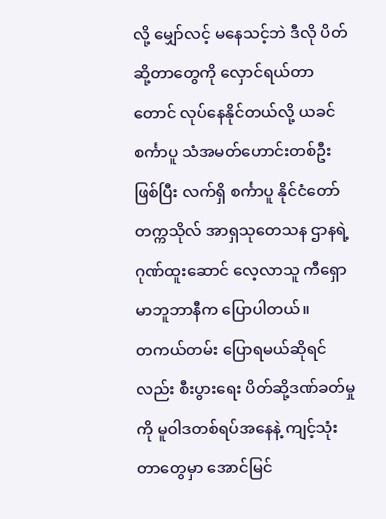လို့ မျှော်လင့် မနေသင့်ဘဲ ဒီလို ပိတ်ဆို့တာတွေကို လှောင်ရယ်တာတောင် လုပ်နေနိုင်တယ်လို့ ယခင် စင်္ကာပူ သံအမတ်ဟောင်းတစ်ဦးဖြစ်ပြီး လက်ရှိ စင်္ကာပူ နိုင်ငံတော် တက္ကသိုလ် အာရှသုတေသန ဌာနရဲ့ ဂုဏ်ထူးဆောင် လေ့လာသူ ကီရှော မာဘူဘာနီက ပြောပါတယ်။
တကယ်တမ်း ပြောရမယ်ဆိုရင်လည်း စီးပွားရေး ပိတ်ဆို့ဒဏ်ခတ်မှုကို မူဝါဒတစ်ရပ်အနေနဲ့ ကျင့်သုံးတာတွေမှာ အောင်မြင်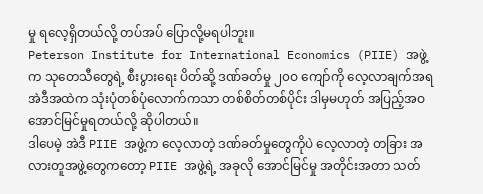မှု ရလေ့ရှိတယ်လို့ တပ်အပ် ပြောလို့မရပါဘူး။
Peterson Institute for International Economics (PIIE) အဖွဲ့က သုတေသီတွေရဲ့ စီးပွားရေး ပိတ်ဆို့ ဒဏ်ခတ်မှု ၂၀ဝ ကျော်ကို လေ့လာချက်အရ အဲဒီအထဲက သုံးပုံတစ်ပုံလောက်ကသာ တစ်စိတ်တစ်ပိုင်း ဒါမှမဟုတ် အပြည့်အဝ အောင်မြင်မှုရတယ်လို့ ဆိုပါတယ်။
ဒါပေမဲ့ အဲဒီ PIIE အဖွဲ့က လေ့လာတဲ့ ဒဏ်ခတ်မှုတွေကိုပဲ လေ့လာတဲ့ တခြား အလားတူအဖွဲ့တွေကတော့ PIIE အဖွဲ့ရဲ့ အခုလို အောင်မြင်မှု အတိုင်းအတာ သတ်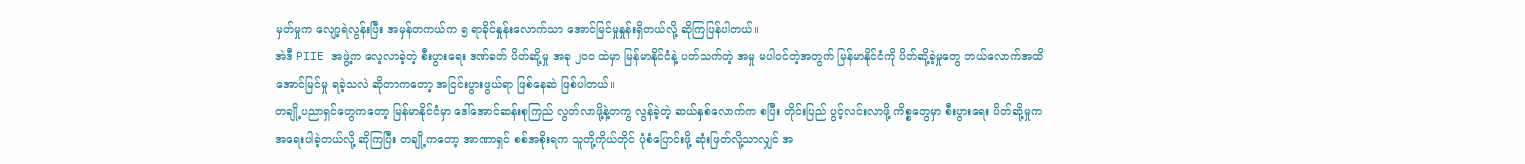မှတ်မှုက လျော့ရဲလွန်းပြီး အမှန်တကယ်က ၅ ရာခိုင်နှုန်းလောက်သာ အောင်မြင်မှုနှုန်းရှိတယ်လို့ ဆိုကြပြန်ပါတယ်။
အဲဒီ PIIE အဖွဲ့က လေ့လာခဲ့တဲ့ စီးပွားရေး ဒဏ်ခတ် ပိတ်ဆို့မှု အခု ၂၀ဝ ထဲမှာ မြန်မာနိုင်ငံနဲ့ ပတ်သက်တဲ့ အမှု မပါဝင်တဲ့အတွက် မြန်မာနိုင်ငံကို ပိတ်ဆို့ခဲ့မှုတွေ ဘယ်လောက်အထိ အောင်မြင်မှု ရခဲ့သလဲ ဆိုတာကတော့ အငြင်းပွားဖွယ်ရာ ဖြစ်နေဆဲ ဖြစ်ပါတယ်။
တချို့ပညာရှင်တွေကတော့ မြန်မာနိုင်ငံမှာ ဒေါ်အောင်ဆန်းစုကြည် လွတ်လာဖို့နဲ့တကွ လွန်ခဲ့တဲ့ ဆယ်နှစ်လောက်က စပြီး တိုင်းပြည် ပွင့်လင်းလာဖို့ ကိစ္စတွေမှာ စီးပွားရေး ပိတ်ဆို့မှုက အရေးပါခဲ့တယ်လို့ ဆိုကြပြီး တချို့ကတော့ အာဏာရှင် စစ်အစိုးရက သူတို့ကိုယ်တိုင် ပုံစံပြောင်းဖို့ ဆုံးဖြတ်လို့သာလျှင် အ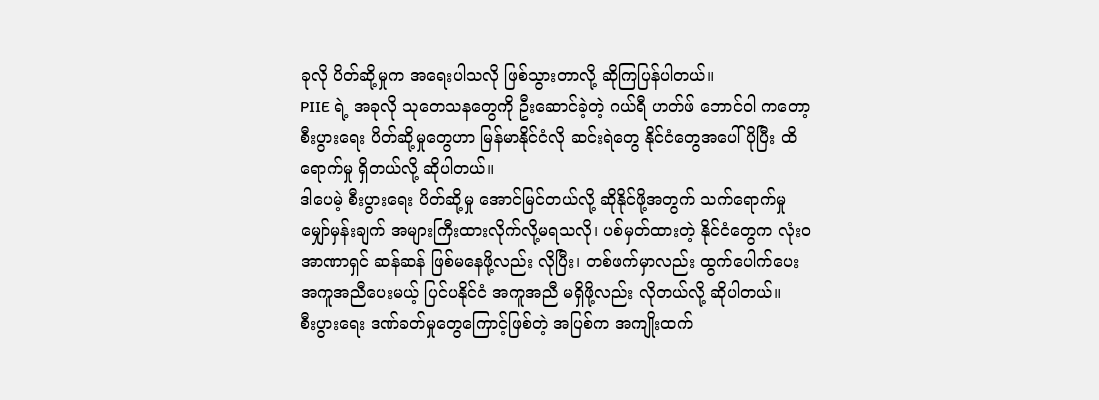ခုလို ပိတ်ဆို့မှုက အရေးပါသလို ဖြစ်သွားတာလို့ ဆိုကြပြန်ပါတယ်။
PIIE ရဲ့ အခုလို သုတေသနတွေကို ဦးဆောင်ခဲ့တဲ့ ဂယ်ရီ ဟတ်ဖ် ဘောင်ဝါ ကတော့ စီးပွားရေး ပိတ်ဆို့မှုတွေဟာ မြန်မာနိုင်ငံလို ဆင်းရဲတွေ နိုင်ငံတွေအပေါ် ပိုပြီး ထိရောက်မှု ရှိတယ်လို့ ဆိုပါတယ်။
ဒါပေမဲ့ စီးပွားရေး ပိတ်ဆို့မှု အောင်မြင်တယ်လို့ ဆိုနိုင်ဖို့အတွက် သက်ရောက်မှု မျှော်မှန်းချက် အများကြီးထားလိုက်လို့မရသလို၊ ပစ်မှတ်ထားတဲ့ နိုင်ငံတွေက လုံးဝအာဏာရှင် ဆန်ဆန် ဖြစ်မနေဖို့လည်း လိုပြီး၊ တစ်ဖက်မှာလည်း ထွက်ပေါက်ပေး အကူအညီပေးမယ့် ပြင်ပနိုင်ငံ အကူအညီ မရှိဖို့လည်း လိုတယ်လို့ ဆိုပါတယ်။
စီးပွားရေး ဒဏ်ခတ်မှုတွေကြောင့်ဖြစ်တဲ့ အပြစ်က အကျိုးထက်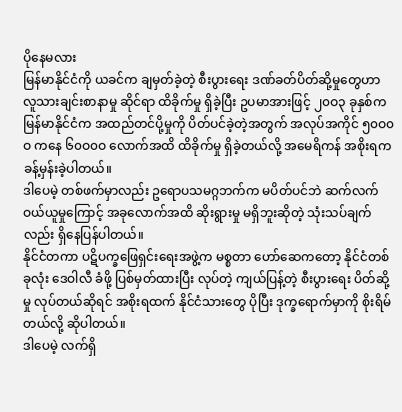ပိုနေမလား
မြန်မာနိုင်ငံကို ယခင်က ချမှတ်ခဲ့တဲ့ စီးပွားရေး ဒဏ်ခတ်ပိတ်ဆို့မှုတွေဟာ လူသားချင်းစာနာမှု ဆိုင်ရာ ထိခိုက်မှု ရှိခဲ့ပြီး ဥပမာအားဖြင့် ၂၀ဝ၃ ခုနှစ်က မြန်မာနိုင်ငံက အထည်တင်ပို့မှုကို ပိတ်ပင်ခဲ့တဲ့အတွက် အလုပ်အကိုင် ၅၀ဝ၀ဝ ကနေ ၆၀ဝ၀ဝ လောက်အထိ ထိခိုက်မှု ရှိခဲ့တယ်လို့ အမေရိကန် အစိုးရက ခန့်မှန်းခဲ့ပါတယ်။
ဒါပေမဲ့ တစ်ဖက်မှာလည်း ဥရောပသမဂ္ဂဘက်က မပိတ်ပင်ဘဲ ဆက်လက် ဝယ်ယူမှုကြောင့် အခုလောက်အထိ ဆိုးရွားမှု မရှိဘူးဆိုတဲ့ သုံးသပ်ချက်လည်း ရှိနေပြန်ပါတယ်။
နိုင်ငံတကာ ပဋိပက္ခဖြေရှင်းရေးအဖွဲ့က မစ္စတာ ဟော်ဆေကတော့ နိုင်ငံတစ်ခုလုံး ဒေဝါလီ ခံဖို့ ပြစ်မှတ်ထားပြီး လုပ်တဲ့ ကျယ်ပြန့်တဲ့ စီးပွားရေး ပိတ်ဆို့မှု လုပ်တယ်ဆိုရင် အစိုးရထက် နိုင်ငံသားတွေ ပိုပြီး ဒုက္ခရောက်မှာကို စိုးရိမ်တယ်လို့ ဆိုပါတယ်။
ဒါပေမဲ့ လက်ရှိ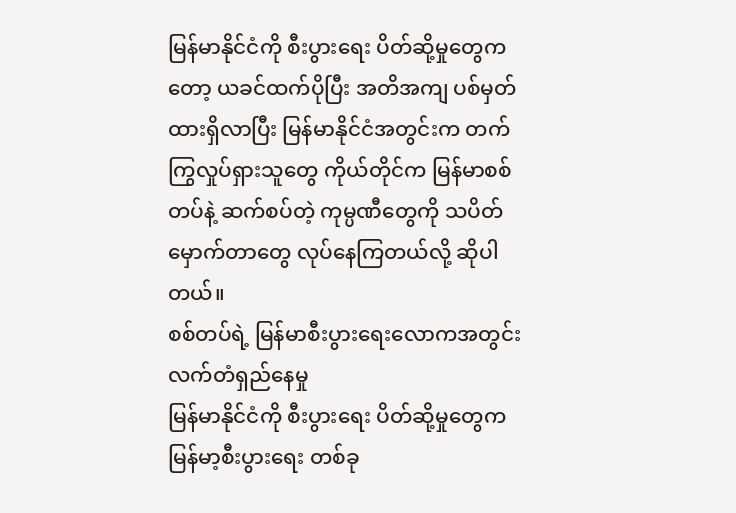မြန်မာနိုင်ငံကို စီးပွားရေး ပိတ်ဆို့မှုတွေကတော့ ယခင်ထက်ပိုပြီး အတိအကျ ပစ်မှတ်ထားရှိလာပြီး မြန်မာနိုင်ငံအတွင်းက တက်ကြွလှုပ်ရှားသူတွေ ကိုယ်တိုင်က မြန်မာစစ်တပ်နဲ့ ဆက်စပ်တဲ့ ကုမ္ပဏီတွေကို သပိတ်မှောက်တာတွေ လုပ်နေကြတယ်လို့ ဆိုပါတယ်။
စစ်တပ်ရဲ့ မြန်မာစီးပွားရေးလောကအတွင်း လက်တံရှည်နေမှု
မြန်မာနိုင်ငံကို စီးပွားရေး ပိတ်ဆို့မှုတွေက မြန်မာ့စီးပွားရေး တစ်ခု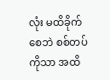လုံး မထိခိုက်စေဘဲ စစ်တပ်ကိုသာ အထိ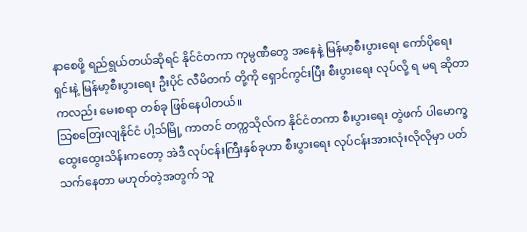နာစေဖို့ ရည်ရွယ်တယ်ဆိုရင် နိုင်ငံတကာ ကုမ္ပဏီတွေ အနေနဲ့ မြန်မာ့စီးပွားရေး ကော်ပိုရေးရှင်းနဲ့ မြန်မာ့စီးပွားရေး ဦးပိုင် လီမိတက် တို့ကို ရှောင်ကွင်းပြီး စီးပွားရေး လုပ်လို့ ရ မရ ဆိုတာကလည်း မေးစရာ တစ်ခု ဖြစ်နေပါတယ်။
သြစတြေးလျနိုင်ငံ ပါ့သ်မြို့ ကာတင် တက္ကသိုလ်က နိုင်ငံတကာ စီးပွားရေး တွဲဖက် ပါမောက္ခ ထွေးထွေးသိန်းကတော့ အဲဒီ လုပ်ငန်းကြီးနှစ်ခုဟာ စီးပွားရေး လုပ်ငန်းအားလုံးလိုလိုမှာ ပတ်သက်နေတာ မဟုတ်တဲ့အတွက် သူ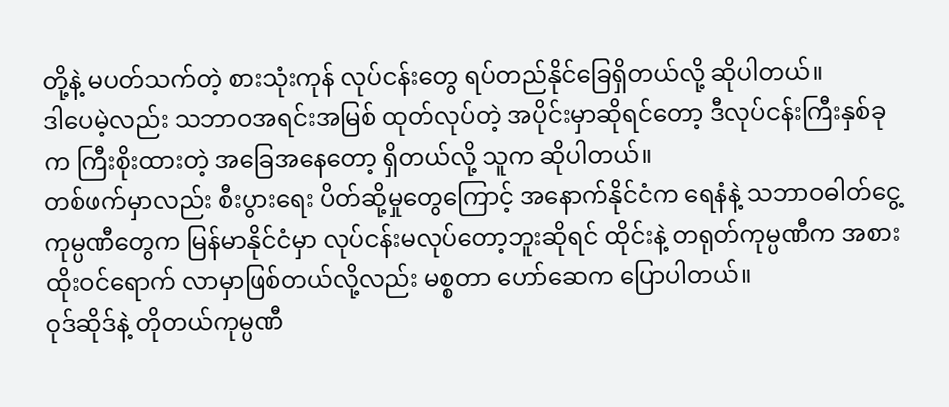တို့နဲ့ မပတ်သက်တဲ့ စားသုံးကုန် လုပ်ငန်းတွေ ရပ်တည်နိုင်ခြေရှိတယ်လို့ ဆိုပါတယ်။
ဒါပေမဲ့လည်း သဘာဝအရင်းအမြစ် ထုတ်လုပ်တဲ့ အပိုင်းမှာဆိုရင်တော့ ဒီလုပ်ငန်းကြီးနှစ်ခုက ကြီးစိုးထားတဲ့ အခြေအနေတော့ ရှိတယ်လို့ သူက ဆိုပါတယ်။
တစ်ဖက်မှာလည်း စီးပွားရေး ပိတ်ဆို့မှုတွေကြောင့် အနောက်နိုင်ငံက ရေနံနဲ့ သဘာဝဓါတ်ငွေ့ ကုမ္ပဏီတွေက မြန်မာနိုင်ငံမှာ လုပ်ငန်းမလုပ်တော့ဘူးဆိုရင် ထိုင်းနဲ့ တရုတ်ကုမ္ပဏီက အစားထိုးဝင်ရောက် လာမှာဖြစ်တယ်လို့လည်း မစ္စတာ ဟော်ဆေက ပြောပါတယ်။
ဝုဒ်ဆိုဒ်နဲ့ တိုတယ်ကုမ္ပဏီ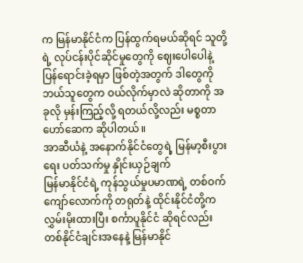က မြန်မာနိုင်ငံက ပြန်ထွက်ရမယ်ဆိုရင် သူတို့ရဲ့ လုပ်ငန်းပိုင်ဆိုင်မှုတွေကို ဈေးပေါပေါနဲ့ ပြန်ရောင်းခဲ့ရမှာ ဖြစ်တဲ့အတွက် ဒါတွေကို ဘယ်သူတွေက ဝယ်လိုက်မှာလဲ ဆိုတာကို အခုလို မှန်းကြည့်လို့ ရတယ်လို့လည်း မစ္စတာ ဟော်ဆေက ဆိုပါတယ်။
အာဆီယံနဲ့ အနောက်နိုင်ငံတွေရဲ့ မြန်မာ့စီးပွားရေး ပတ်သက်မှု နှိုင်းယှဉ်ချက်
မြန်မာနိုင်ငံရဲ့ ကုန်သွယ်မှုပမာဏရဲ့ တစ်ဝက်ကျော်လောက်ကို တရုတ်နဲ့ ထိုင်းနိုင်ငံတို့က လွှမ်းမိုးထားပြီး စင်္ကာပူနိုင်ငံ ဆိုရင်လည်း တစ်နိုင်ငံချင်းအနေနဲ့ မြန်မာနိုင်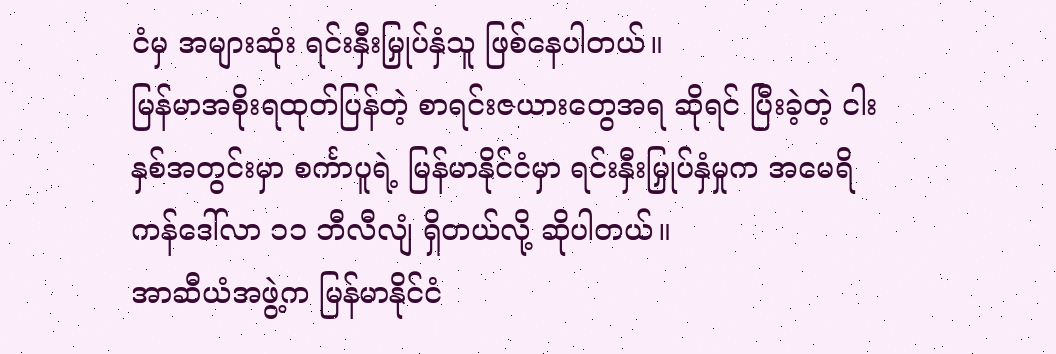ငံမှ အများဆုံး ရင်းနှီးမြှုပ်နှံသူ ဖြစ်နေပါတယ်။
မြန်မာအစိုးရထုတ်ပြန်တဲ့ စာရင်းဇယားတွေအရ ဆိုရင် ပြီးခဲ့တဲ့ ငါးနှစ်အတွင်းမှာ စင်္ကာပူရဲ့ မြန်မာနိုင်ငံမှာ ရင်းနှီးမြှုပ်နှံမှုက အမေရိကန်ဒေါ်လာ ၁၁ ဘီလီလျံ ရှိတယ်လို့ ဆိုပါတယ်။
အာဆီယံအဖွဲ့က မြန်မာနိုင်ငံ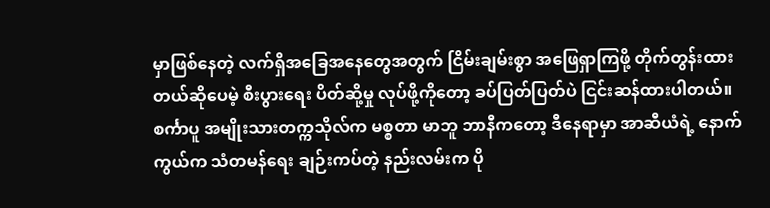မှာဖြစ်နေတဲ့ လက်ရှိအခြေအနေတွေအတွက် ငြိမ်းချမ်းစွာ အဖြေရှာကြဖို့ တိုက်တွန်းထားတယ်ဆိုပေမဲ့ စီးပွားရေး ပိတ်ဆို့မှု လုပ်ဖို့ကိုတော့ ခပ်ပြတ်ပြတ်ပဲ ငြင်းဆန်ထားပါတယ်။
စင်္ကာပူ အမျိုးသားတက္ကသိုလ်က မစ္စတာ မာဘူ ဘာနီကတော့ ဒီနေရာမှာ အာဆီယံရဲ့ နောက်ကွယ်က သံတမန်ရေး ချဉ်းကပ်တဲ့ နည်းလမ်းက ပို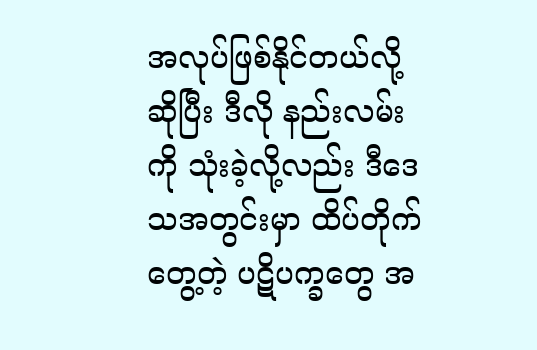အလုပ်ဖြစ်နိုင်တယ်လို့ ဆိုပြီး ဒီလို နည်းလမ်းကို သုံးခဲ့လို့လည်း ဒီဒေသအတွင်းမှာ ထိပ်တိုက်တွေ့တဲ့ ပဋိပက္ခတွေ အ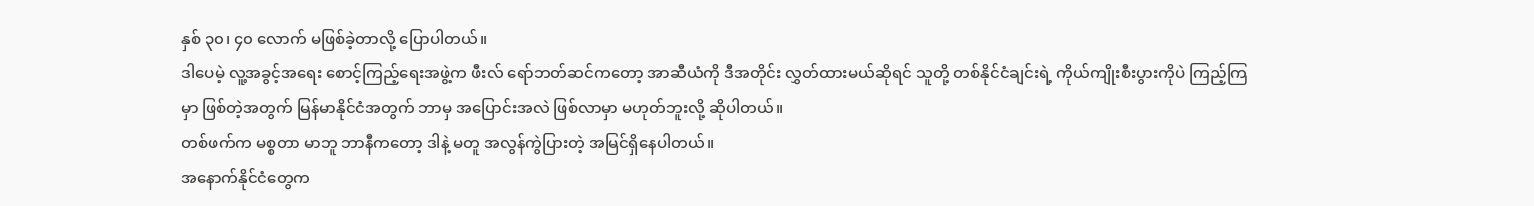နှစ် ၃၀၊ ၄၀ လောက် မဖြစ်ခဲ့တာလို့ ပြောပါတယ်။
ဒါပေမဲ့ လူ့အခွင့်အရေး စောင့်ကြည့်ရေးအဖွဲ့က ဖီးလ် ရော်ဘတ်ဆင်ကတော့ အာဆီယံကို ဒီအတိုင်း လွှတ်ထားမယ်ဆိုရင် သူတို့ တစ်နိုင်ငံချင်းရဲ့ ကိုယ်ကျိုးစီးပွားကိုပဲ ကြည့်ကြမှာ ဖြစ်တဲ့အတွက် မြန်မာနိုင်ငံအတွက် ဘာမှ အပြောင်းအလဲ ဖြစ်လာမှာ မဟုတ်ဘူးလို့ ဆိုပါတယ်။
တစ်ဖက်က မစ္စတာ မာဘူ ဘာနီကတော့ ဒါနဲ့ မတူ အလွန်ကွဲပြားတဲ့ အမြင်ရှိနေပါတယ်။
အနောက်နိုင်ငံတွေက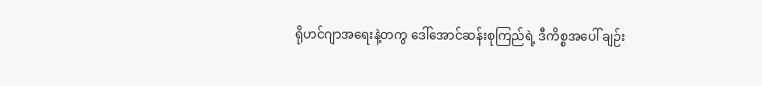ရိုဟင်ဂျာအရေးနဲ့တကွ ဒေါ်အောင်ဆန်းစုကြည်ရဲ့ ဒီကိစ္စအပေါ် ချဉ်း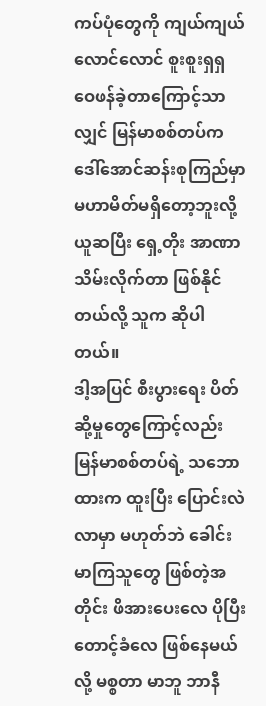ကပ်ပုံတွေကို ကျယ်ကျယ်လောင်လောင် စူးစူးရှရှ ဝေဖန်ခဲ့တာကြောင့်သာလျှင် မြန်မာစစ်တပ်က ဒေါ်အောင်ဆန်းစုကြည်မှာ မဟာမိတ်မရှိတော့ဘူးလို့ ယူဆပြီး ရှေ့တိုး အာဏာသိမ်းလိုက်တာ ဖြစ်နိုင်တယ်လို့ သူက ဆိုပါတယ်။
ဒါ့အပြင် စီးပွားရေး ပိတ်ဆို့မှုတွေကြောင့်လည်း မြန်မာစစ်တပ်ရဲ့ သဘောထားက ထူးပြီး ပြောင်းလဲလာမှာ မဟုတ်ဘဲ ခေါင်းမာကြသူတွေ ဖြစ်တဲ့အတိုင်း ဖိအားပေးလေ ပိုပြီး တောင့်ခံလေ ဖြစ်နေမယ်လို့ မစ္စတာ မာဘူ ဘာနီ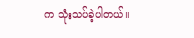က သုံးသပ်ခဲ့ပါတယ်။